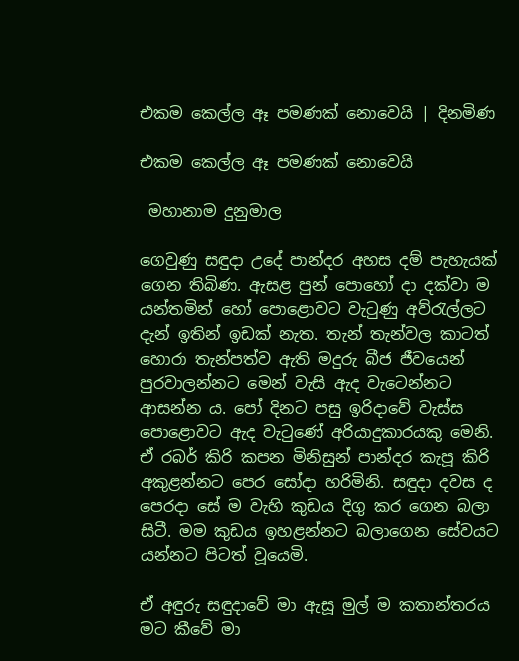එකම කෙල්ල ඈ පමණක් නොවෙයි | දිනමිණ

එකම කෙල්ල ඈ පමණක් නොවෙයි

 මහානාම දුනුමාල

ගෙවුණු සඳුදා උදේ පාන්දර අහස දම් පැහැයක් ගෙන තිබිණ. ඇසළ පුන් පොහෝ දා දක්වා ම යන්තමින් හෝ පොළොවට වැටුණු අව්රැල්ලට දැන් ඉතින් ඉඩක් නැත. තැන් තැන්වල කාටත් හොරා තැන්පත්ව ඇති මදුරු බීජ ජීවයෙන් පුරවාලන්නට මෙන් වැසි ඇද වැටෙන්නට ආසන්න ය. පෝ දිනට පසු ඉරිදාවේ වැස්ස පොළොවට ඇද වැටුණේ අරියාදුකාරයකු මෙනි. ඒ රබර් කිරි කපන මිනිසුන් පාන්දර කැපූ කිරි අකුළන්නට පෙර සෝදා හරිමිනි. සඳුදා දවස ද පෙරදා සේ ම වැහි කුඩය දිගු කර ගෙන බලා සිටී. මම කුඩය ඉහළන්නට බලාගෙන සේවයට යන්නට පිටත් වූයෙමි.

ඒ අඳුරු සඳුදාවේ මා ඇසූ මුල් ම කතාන්තරය මට කීවේ මා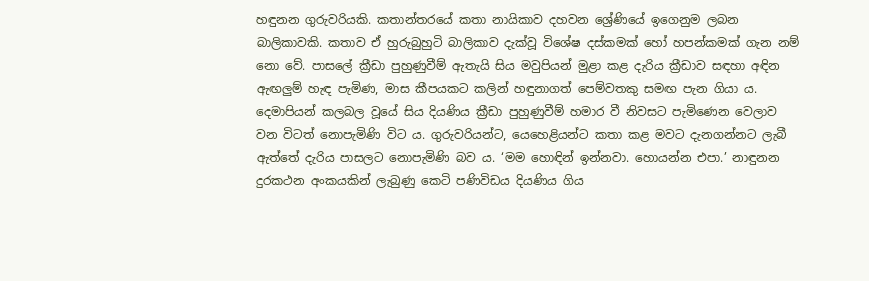හඳුනන ගුරුවරියකි. කතාන්තරයේ කතා නායිකාව දහවන ශ්‍රේණියේ ඉගෙනුම ලබන බාලිකාවකි. කතාව ඒ හුරුබුහුටි බාලිකාව දැක්වූ විශේෂ දස්කමක් හෝ හපන්කමක් ගැන නම් නො වේ. පාසලේ ක්‍රීඩා පුහුණුවීම් ඇතැයි සිය මවුපියන් මුළා කළ දැරිය ක්‍රීඩාව සඳහා අඳින ඇඟලුම් හැඳ පැමිණ, මාස කීපයකට කලින් හඳුනාගත් පෙම්වතකු සමඟ පැන ගියා ය. දෙමාපියන් කලබල වූයේ සිය දියණිය ක්‍රීඩා පුහුණුවීම් හමාර වී නිවසට පැමිණෙන වෙලාව වන විටත් නොපැමිණි විට ය. ගුරුවරියන්ට, යෙහෙළියන්ට කතා කළ මවට දැනගන්නට ලැබී ඇත්තේ දැරිය පාසලට නොපැමිණි බව ය. ‘මම හොඳින් ඉන්නවා. හොයන්න එපා.’ නාඳුනන දුරකථන අංකයකින් ලැබුණු කෙටි පණිවිඩය දියණිය ගිය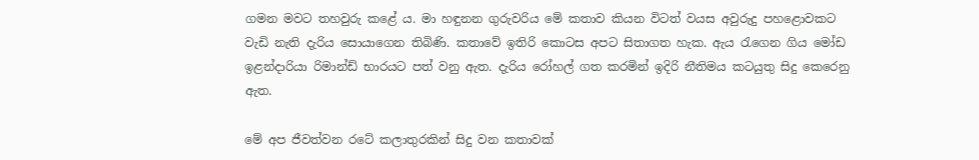ගමන මවට තහවුරු කළේ ය. මා හඳුනන ගුරුවරිය මේ කතාව කියන විටත් වයස අවුරුදු පහළොවකට වැඩි නැති දැරිය සොයාගෙන තිබිණි. කතාවේ ඉතිරි කොටස අපට සිතාගත හැක. ඇය රැගෙන ගිය මෝඩ ඉළන්දාරියා රිමාන්ඩ් භාරයට පත් වනු ඇත. දැරිය රෝහල් ගත කරමින් ඉදිරි නීතිමය කටයුතු සිදු කෙරෙනු ඇත.

මේ අප ජීවත්වන රටේ කලාතුරකින් සිදු වන කතාවක්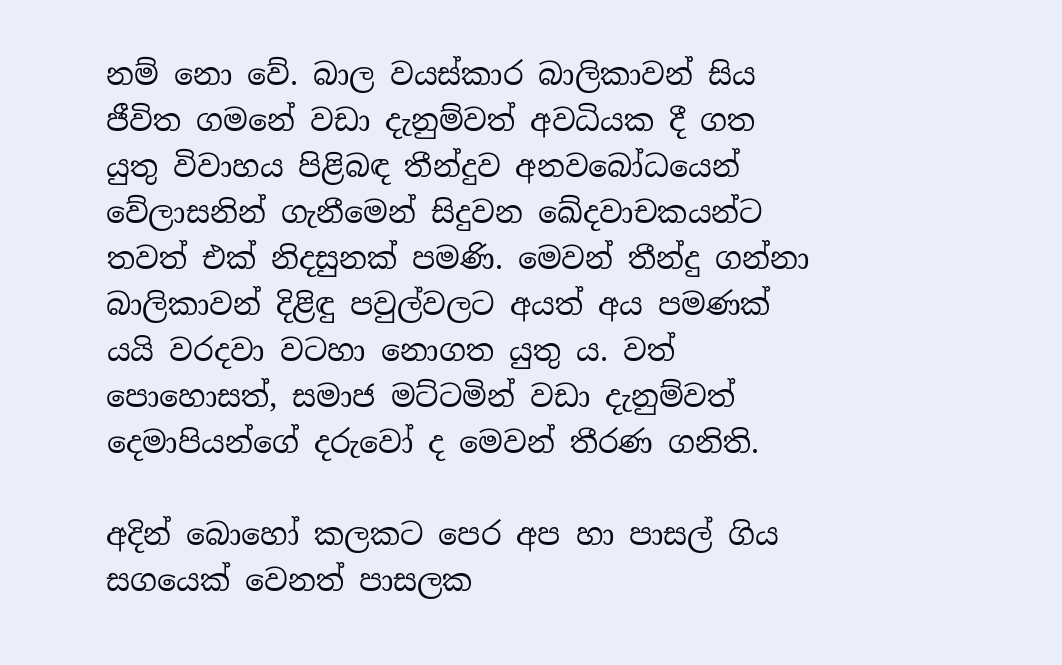නම් නො වේ. බාල වයස්කාර බාලිකාවන් සිය ජීවිත ගමනේ වඩා දැනුම්වත් අවධියක දී ගත යුතු විවාහය පිළිබඳ තීන්දුව අනවබෝධයෙන් වේලාසනින් ගැනීමෙන් සිදුවන ඛේදවාචකයන්ට තවත් එක් නිදසුනක් පමණි. මෙවන් තීන්දු ගන්නා බාලිකාවන් දිළිඳු පවුල්වලට අයත් අය පමණක් යයි වරදවා වටහා නොගත යුතු ය. වත් පොහොසත්, සමාජ මට්ටමින් වඩා දැනුම්වත් දෙමාපියන්ගේ දරුවෝ ද මෙවන් තීරණ ගනිති.

අදින් බොහෝ කලකට පෙර අප හා පාසල් ගිය සගයෙක් වෙනත් පාසලක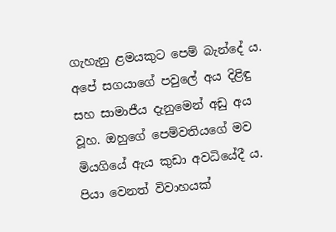ගැහැනු ළමයකුට පෙම් බැන්දේ ය. අපේ සගයාගේ පවුලේ අය දිළිඳු සහ සාමාජීය දැනුමෙන් අඩු අය වූහ. ඔහුගේ පෙම්වතියගේ මව මියගියේ ඇය කුඩා අවධියේදී ය. පියා වෙනත් විවාහයක්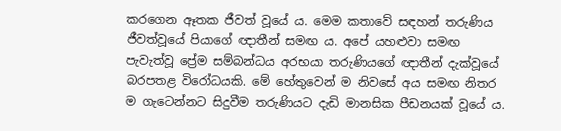කරගෙන ඈතක ජීවත් වූයේ ය. මෙම කතාවේ සඳහන් තරුණිය ජීවත්වූයේ පියාගේ ඥාතීන් සමඟ ය. අපේ යහළුවා සමඟ පැවැත්වූ ප්‍රේම සම්බන්ධය අරභයා තරුණියගේ ඥාතීන් දැක්වූයේ බරපතළ විරෝධයකි. මේ හේතුවෙන් ම නිවසේ අය සමඟ නිතර ම ගැටෙන්නට සිදුවීම තරුණියට දැඩි මානසික පීඩනයක් වූයේ ය.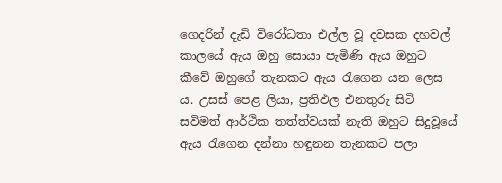ගෙදරින් දැඩි විරෝධතා එල්ල වූ දවසක දහවල් කාලයේ ඇය ඔහු සොයා පැමිණි ඇය ඔහුට කීවේ ඔහුගේ තැනකට ඇය රැගෙන යන ලෙස ය. උසස් පෙළ ලියා, ප්‍රතිඵල එනතුරු සිටි සවිමත් ආර්ථික තත්ත්වයක් නැති ඔහුට සිදුවූයේ ඇය රැගෙන දන්නා හඳුනන තැනකට පලා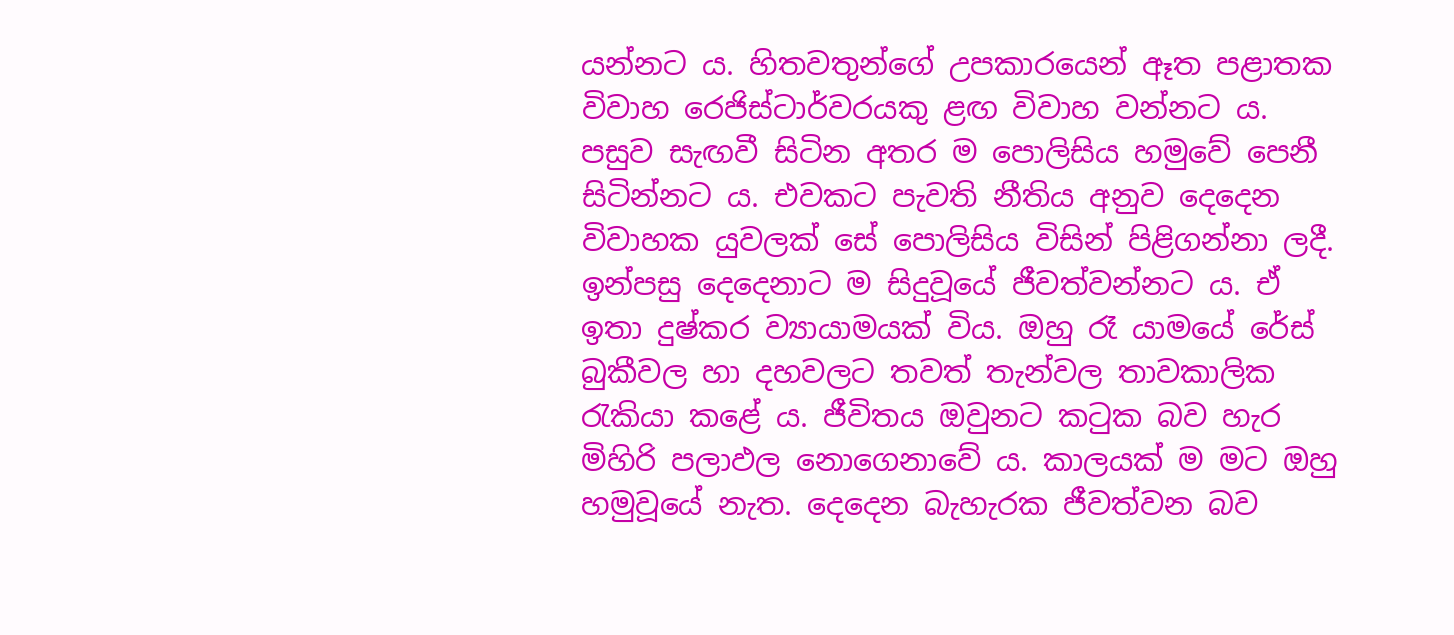යන්නට ය. හිතවතුන්ගේ උපකාරයෙන් ඈත පළාතක විවාහ රෙජිස්ටාර්වරයකු ළඟ විවාහ වන්නට ය. පසුව සැඟවී සිටින අතර ම පොලිසිය හමුවේ පෙනී සිටින්නට ය. එවකට පැවති නීතිය අනුව දෙදෙන විවාහක යුවලක් සේ පොලිසිය විසින් පිළිගන්නා ලදී. ඉන්පසු දෙදෙනාට ම සිදුවූයේ ජීවත්වන්නට ය. ඒ ඉතා දුෂ්කර ව්‍යායාමයක් විය. ඔහු රෑ යා‍මයේ රේස් බුකීවල හා දහවලට තවත් තැන්වල තාවකාලික රැකියා කළේ ය. ජීවිතය ඔවුනට කටුක බව හැර මිහිරි පලාඵල නොගෙනාවේ ය. කාලයක් ම මට ඔහු හමුවූයේ නැත. දෙදෙන බැහැරක ජීවත්වන බව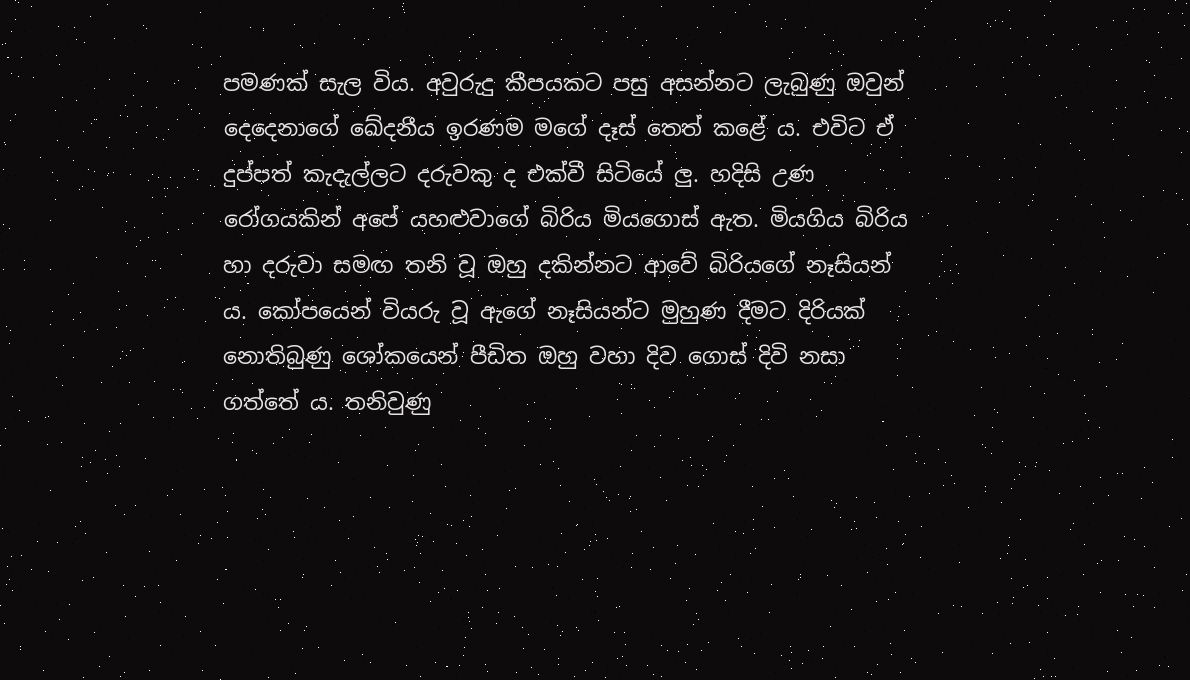පමණක් සැල විය. අවුරුදු කීපයකට පසු අසන්නට ලැබුණු ඔවුන් දෙදෙනාගේ ඛේදනීය ඉරණම මගේ දෑස් තෙත් කළේ ය. එවිට ඒ දුප්පත් කැදැල්ලට දරුවකු ද එක්වී සිටියේ ලු. හදිසි උණ රෝගයකින් අපේ යහළුවාගේ බිරිය මියගොස් ඇත. මියගිය බිරිය හා දරුවා සමඟ තනි වූ ඔහු දකින්නට ආවේ බිරියගේ නෑසියන් ය. කෝපයෙන් වියරු වූ ඇගේ නෑසියන්ට මුහුණ දීමට දිරියක් නොතිබුණු ශෝකයෙන් පීඩිත ඔහු වහා දිව ගොස් දිවි නසා ගත්තේ ය. තනිවුණු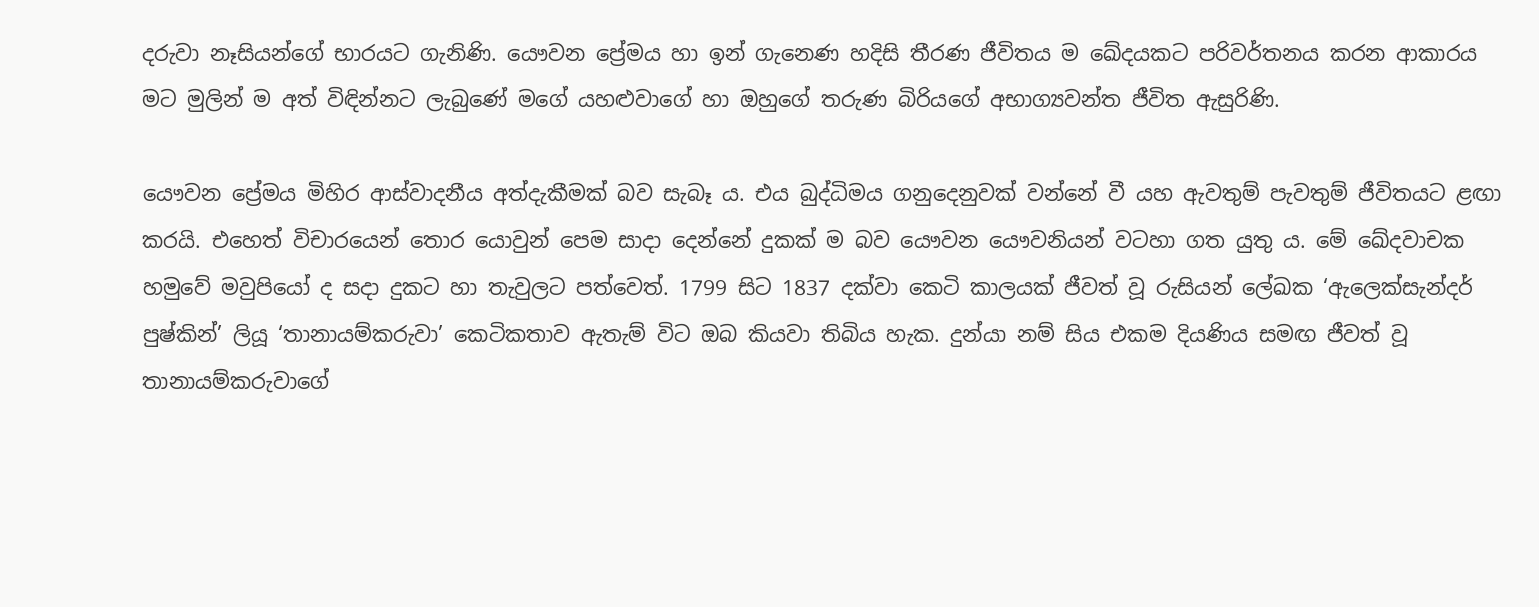දරුවා නෑසියන්ගේ භාරයට ගැනිණි. යෞවන ප්‍රේමය හා ඉන් ගැනෙණ හදිසි තීරණ ජීවිතය ම ඛේදයකට පරිවර්තනය කරන ආකාරය මට මුලින් ම අත් විඳින්නට ලැබුණේ මගේ යහළුවාගේ හා ඔහුගේ තරුණ බිරියගේ අභාග්‍යවන්ත ජීවිත ඇසුරිණි.

යෞවන ප්‍රේමය මිහිර ආස්වාදනීය අත්දැකීමක් බව සැබෑ ය. එය බුද්ධිමය ගනුදෙනුවක් වන්නේ වී යහ ඇවතුම් පැවතුම් ජීවිතයට ළඟා කරයි. එහෙත් විචාරයෙන් තොර යොවුන් පෙම සාදා දෙන්නේ දුකක් ම බව යෞවන යෞවනියන් වටහා ගත යුතු ය. මේ ඛේදවාචක හමුවේ මවුපියෝ ද සදා දුකට හා තැවුලට පත්වෙත්. 1799 සිට 1837 දක්වා කෙටි කාලයක් ජීවත් වූ රුසියන් ලේඛක ‘ඇලෙක්සැන්දර් පුෂ්කින්’ ලියූ ‘තානායම්කරුවා’ කෙටිකතාව ඇතැම් විට ඔබ කියවා තිබිය හැක. දුන්යා නම් සිය එකම දියණිය සමඟ ජීවත් වූ තානායම්කරුවාගේ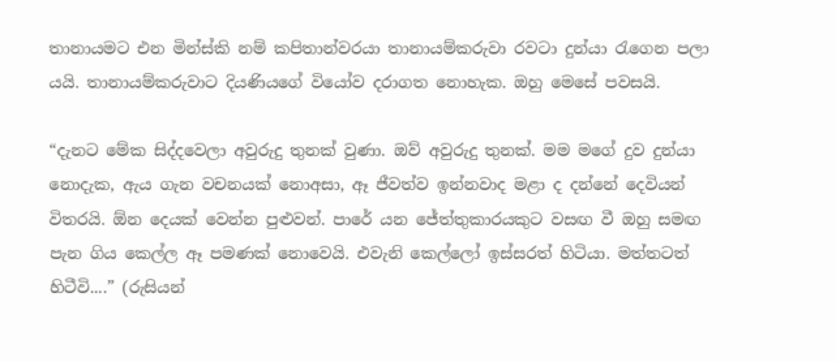තානායමට එන මින්ස්කි නම් කපිතාන්වරයා තානායම්කරුවා රවටා දුන්යා රැගෙන පලා යයි. තානායම්කරුවාට දියණියගේ වියෝව දරාගත නොහැක. ඔහු මෙසේ පවසයි.

“දැනට මේක සිද්දවෙලා අවුරුදු තුනක් වුණා. ඔව් අවුරුදු තුනක්. මම මගේ දුව දුන්යා නොදැක, ඇය ගැන වචනයක් නොඅසා, ඈ ජීවත්ව ඉන්නවාද මළා ද දන්නේ දෙවියන් විතරයි. ඕන දෙයක් වෙන්න පුළුවන්. පාරේ යන ජේත්තුකාරයකුට වසඟ වී ඔහු සමඟ පැන ගිය කෙල්ල ඈ පමණක් නොවෙයි. එවැනි කෙල්ලෝ ඉස්සරත් හිටියා. මත්තටත් හිටීවි....” (රුසියන්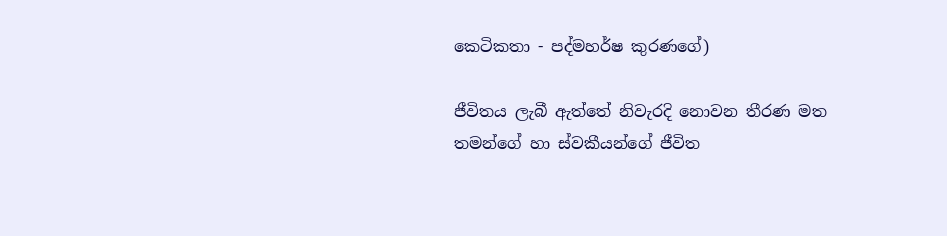කෙටිකතා - පද්මහර්ෂ කුරණගේ)

ජීවිතය ලැබී ඇත්තේ නිවැරදි නොවන තීරණ මත තමන්ගේ හා ස්වකීයන්ගේ ජීවිත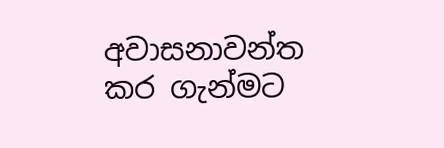අවාසනාවන්ත කර ගැන්මට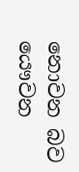නොවන බව යෞවන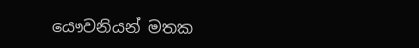යෞවනියන් මතක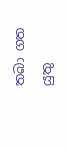තබා ගත යුතු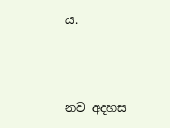ය.



නව අදහස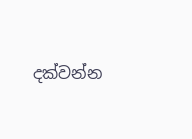දක්වන්න